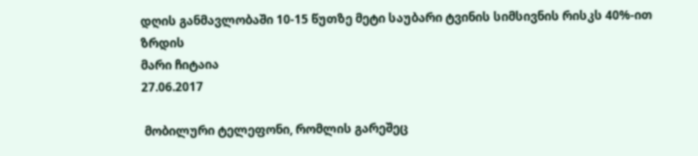დღის განმავლობაში 10-15 წუთზე მეტი საუბარი ტვინის სიმსივნის რისკს 40%-ით ზრდის
მარი ჩიტაია
27.06.2017

 მობილური ტელეფონი, რომლის გარეშეც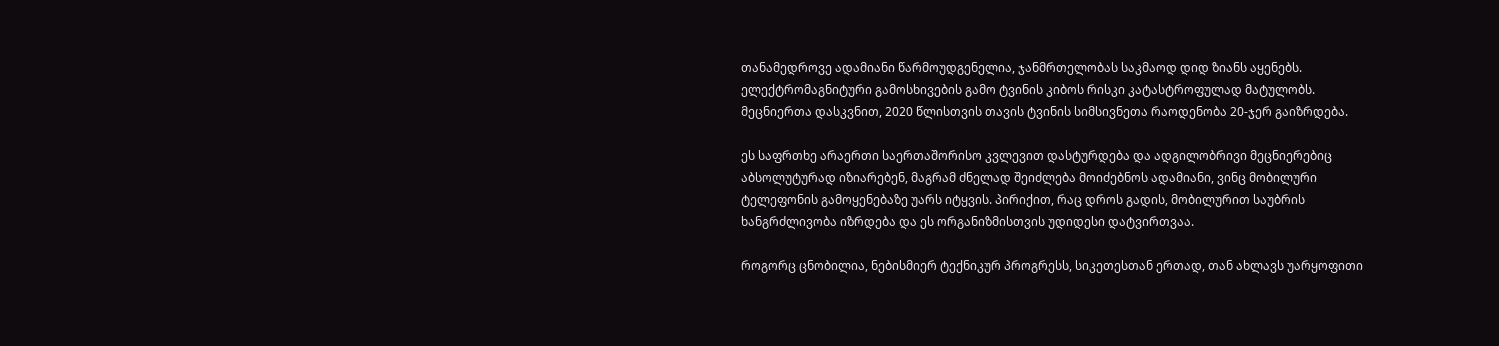თანამედროვე ადამიანი წარმოუდგენელია, ჯანმრთელობას საკმაოდ დიდ ზიანს აყენებს. ელექტრომაგნიტური გამოსხივების გამო ტვინის კიბოს რისკი კატასტროფულად მატულობს. მეცნიერთა დასკვნით, 2020 წლისთვის თავის ტვინის სიმსივნეთა რაოდენობა 20-ჯერ გაიზრდება.

ეს საფრთხე არაერთი საერთაშორისო კვლევით დასტურდება და ადგილობრივი მეცნიერებიც აბსოლუტურად იზიარებენ, მაგრამ ძნელად შეიძლება მოიძებნოს ადამიანი, ვინც მობილური ტელეფონის გამოყენებაზე უარს იტყვის. პირიქით, რაც დროს გადის, მობილურით საუბრის ხანგრძლივობა იზრდება და ეს ორგანიზმისთვის უდიდესი დატვირთვაა.

როგორც ცნობილია, ნებისმიერ ტექნიკურ პროგრესს, სიკეთესთან ერთად, თან ახლავს უარყოფითი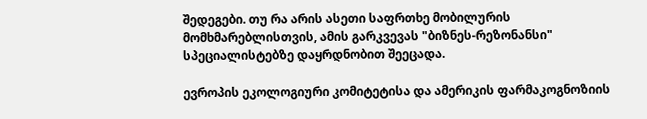შედეგები. თუ რა არის ასეთი საფრთხე მობილურის მომხმარებლისთვის, ამის გარკვევას "ბიზნეს-რეზონანსი" სპეციალისტებზე დაყრდნობით შეეცადა.

ევროპის ეკოლოგიური კომიტეტისა და ამერიკის ფარმაკოგნოზიის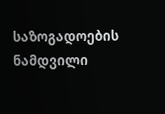საზოგადოების ნამდვილი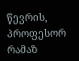წევრის, პროფესორ რამაზ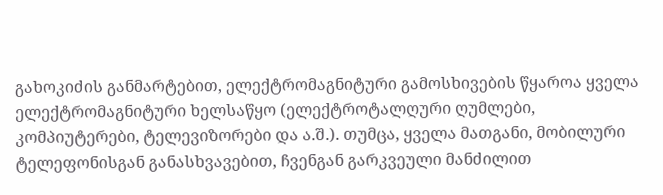გახოკიძის განმარტებით, ელექტრომაგნიტური გამოსხივების წყაროა ყველა ელექტრომაგნიტური ხელსაწყო (ელექტროტალღური ღუმლები, კომპიუტერები, ტელევიზორები და ა.შ.). თუმცა, ყველა მათგანი, მობილური ტელეფონისგან განასხვავებით, ჩვენგან გარკვეული მანძილით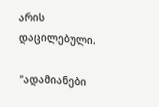არის დაცილებული.

"ადამიანები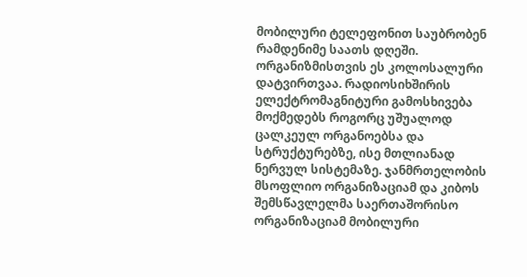მობილური ტელეფონით საუბრობენ რამდენიმე საათს დღეში. ორგანიზმისთვის ეს კოლოსალური დატვირთვაა. რადიოსიხშირის ელექტრომაგნიტური გამოსხივება მოქმედებს როგორც უშუალოდ ცალკეულ ორგანოებსა და სტრუქტურებზე, ისე მთლიანად ნერვულ სისტემაზე. ჯანმრთელობის მსოფლიო ორგანიზაციამ და კიბოს შემსწავლელმა საერთაშორისო ორგანიზაციამ მობილური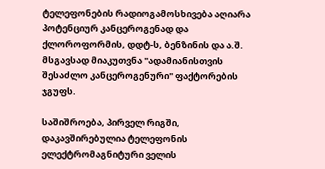ტელეფონების რადიოგამოსხივება აღიარა პოტენციურ კანცეროგენად და ქლოროფორმის, დდტ-ს, ბენზინის და ა.შ. მსგავსად მიაკუთვნა "ადამიანისთვის შესაძლო კანცეროგენური" ფაქტორების ჯგუფს.

საშიშროება, პირველ რიგში, დაკავშირებულია ტელეფონის ელექტრომაგნიტური ველის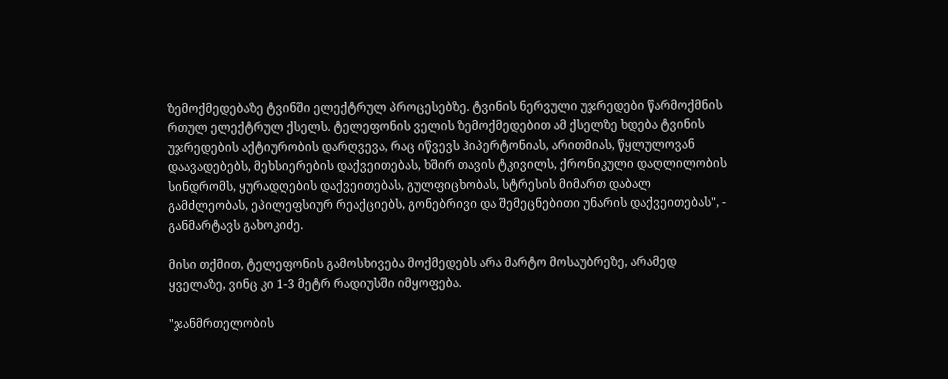ზემოქმედებაზე ტვინში ელექტრულ პროცესებზე. ტვინის ნერვული უჯრედები წარმოქმნის რთულ ელექტრულ ქსელს. ტელეფონის ველის ზემოქმედებით ამ ქსელზე ხდება ტვინის უჯრედების აქტიურობის დარღვევა, რაც იწვევს ჰიპერტონიას, არითმიას, წყლულოვან დაავადებებს, მეხსიერების დაქვეითებას, ხშირ თავის ტკივილს, ქრონიკული დაღლილობის სინდრომს, ყურადღების დაქვეითებას, გულფიცხობას, სტრესის მიმართ დაბალ გამძლეობას, ეპილეფსიურ რეაქციებს, გონებრივი და შემეცნებითი უნარის დაქვეითებას", - განმარტავს გახოკიძე.

მისი თქმით, ტელეფონის გამოსხივება მოქმედებს არა მარტო მოსაუბრეზე, არამედ ყველაზე, ვინც კი 1-3 მეტრ რადიუსში იმყოფება.

"ჯანმრთელობის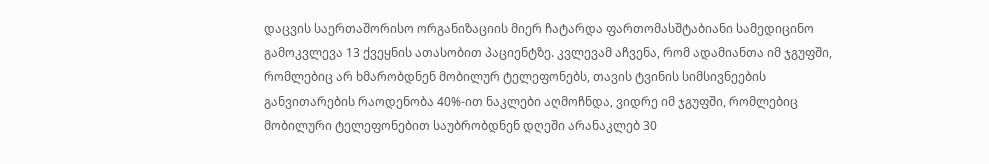დაცვის საერთაშორისო ორგანიზაციის მიერ ჩატარდა ფართომასშტაბიანი სამედიცინო გამოკვლევა 13 ქვეყნის ათასობით პაციენტზე. კვლევამ აჩვენა, რომ ადამიანთა იმ ჯგუფში, რომლებიც არ ხმარობდნენ მობილურ ტელეფონებს, თავის ტვინის სიმსივნეების განვითარების რაოდენობა 40%-ით ნაკლები აღმოჩნდა, ვიდრე იმ ჯგუფში, რომლებიც მობილური ტელეფონებით საუბრობდნენ დღეში არანაკლებ 30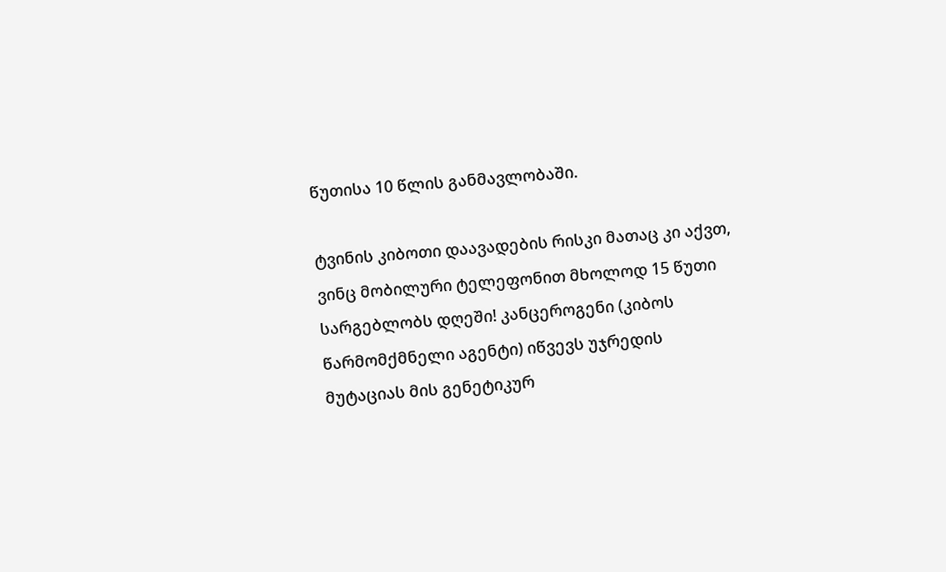წუთისა 10 წლის განმავლობაში.

ტვინის კიბოთი დაავადების რისკი მათაც კი აქვთ, ვინც მობილური ტელეფონით მხოლოდ 15 წუთი სარგებლობს დღეში! კანცეროგენი (კიბოს წარმომქმნელი აგენტი) იწვევს უჯრედის მუტაციას მის გენეტიკურ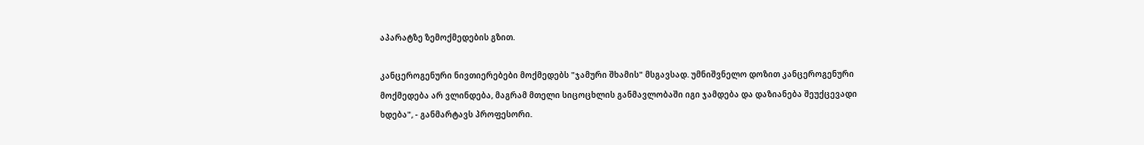აპარატზე ზემოქმედების გზით.

კანცეროგენური ნივთიერებები მოქმედებს "ჯამური შხამის" მსგავსად. უმნიშვნელო დოზით კანცეროგენური მოქმედება არ ვლინდება, მაგრამ მთელი სიცოცხლის განმავლობაში იგი ჯამდება და დაზიანება შეუქცევადი ხდება", - განმარტავს პროფესორი.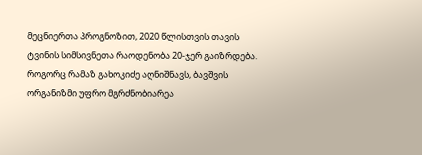მეცნიერთა პროგნოზით, 2020 წლისთვის თავის ტვინის სიმსივნეთა რაოდენობა 20-ჯერ გაიზრდება. როგორც რამაზ გახოკიძე აღნიშნავს, ბავშვის ორგანიზმი უფრო მგრძნობიარეა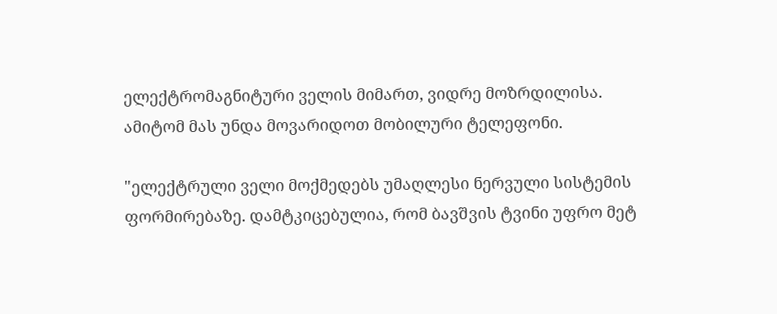ელექტრომაგნიტური ველის მიმართ, ვიდრე მოზრდილისა. ამიტომ მას უნდა მოვარიდოთ მობილური ტელეფონი.

"ელექტრული ველი მოქმედებს უმაღლესი ნერვული სისტემის ფორმირებაზე. დამტკიცებულია, რომ ბავშვის ტვინი უფრო მეტ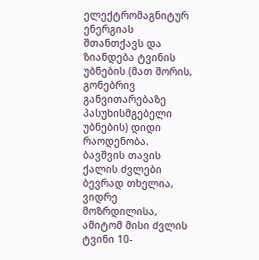ელექტრომაგნიტურ ენერგიას შთანთქავს და ზიანდება ტვინის უბნების (მათ შორის, გონებრივ განვითარებაზე პასუხისმგებელი უბნების) დიდი რაოდენობა. ბავშვის თავის ქალის ძვლები ბევრად თხელია, ვიდრე მოზრდილისა, ამიტომ მისი ძვლის ტვინი 10-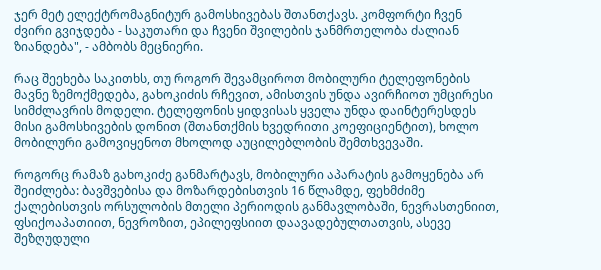ჯერ მეტ ელექტრომაგნიტურ გამოსხივებას შთანთქავს. კომფორტი ჩვენ ძვირი გვიჯდება - საკუთარი და ჩვენი შვილების ჯანმრთელობა ძალიან ზიანდება", - ამბობს მეცნიერი.

რაც შეეხება საკითხს, თუ როგორ შევამციროთ მობილური ტელეფონების მავნე ზემოქმედება, გახოკიძის რჩევით, ამისთვის უნდა ავირჩიოთ უმცირესი სიმძლავრის მოდელი. ტელეფონის ყიდვისას ყველა უნდა დაინტერესდეს მისი გამოსხივების დონით (შთანთქმის ხვედრითი კოეფიციენტით), ხოლო მობილური გამოვიყენოთ მხოლოდ აუცილებლობის შემთხვევაში.

როგორც რამაზ გახოკიძე განმარტავს, მობილური აპარატის გამოყენება არ შეიძლება: ბავშვებისა და მოზარდებისთვის 16 წლამდე, ფეხმძიმე ქალებისთვის ორსულობის მთელი პერიოდის განმავლობაში, ნევრასთენიით, ფსიქოაპათიით, ნევროზით, ეპილეფსიით დაავადებულთათვის, ასევე შეზღუდული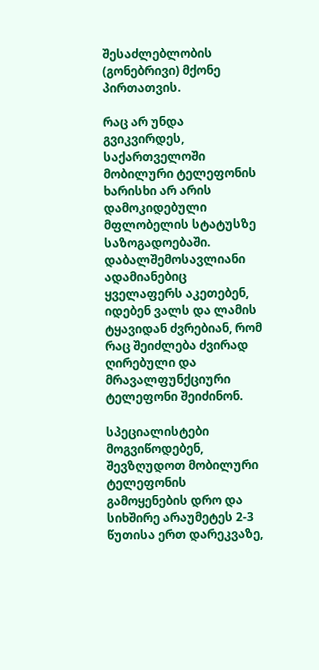შესაძლებლობის (გონებრივი) მქონე პირთათვის.

რაც არ უნდა გვიკვირდეს, საქართველოში მობილური ტელეფონის ხარისხი არ არის დამოკიდებული მფლობელის სტატუსზე საზოგადოებაში. დაბალშემოსავლიანი ადამიანებიც ყველაფერს აკეთებენ, იდებენ ვალს და ლამის ტყავიდან ძვრებიან, რომ რაც შეიძლება ძვირად ღირებული და მრავალფუნქციური ტელეფონი შეიძინონ.

სპეციალისტები მოგვიწოდებენ, შევზღუდოთ მობილური ტელეფონის გამოყენების დრო და სიხშირე არაუმეტეს 2-3 წუთისა ერთ დარეკვაზე,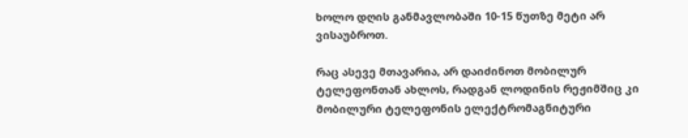ხოლო დღის განმავლობაში 10-15 წუთზე მეტი არ ვისაუბროთ.

რაც ასევე მთავარია, არ დაიძინოთ მობილურ ტელეფონთან ახლოს, რადგან ლოდინის რეჟიმშიც კი მობილური ტელეფონის ელექტრომაგნიტური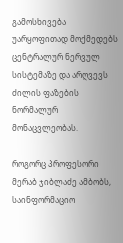გამოსხივება უარყოფითად მოქმედებს ცენტრალურ ნერვულ სისტემაზე და არღვევს ძილის ფაზების ნორმალურ მონაცვლეობას.

როგორც პროფესორი მერაბ ჯიბლაძე ამბობს, საინფორმაციო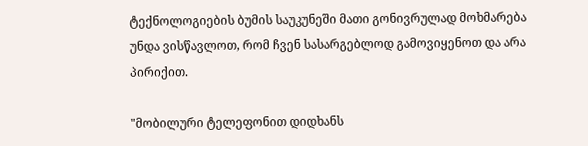ტექნოლოგიების ბუმის საუკუნეში მათი გონივრულად მოხმარება უნდა ვისწავლოთ, რომ ჩვენ სასარგებლოდ გამოვიყენოთ და არა პირიქით.

"მობილური ტელეფონით დიდხანს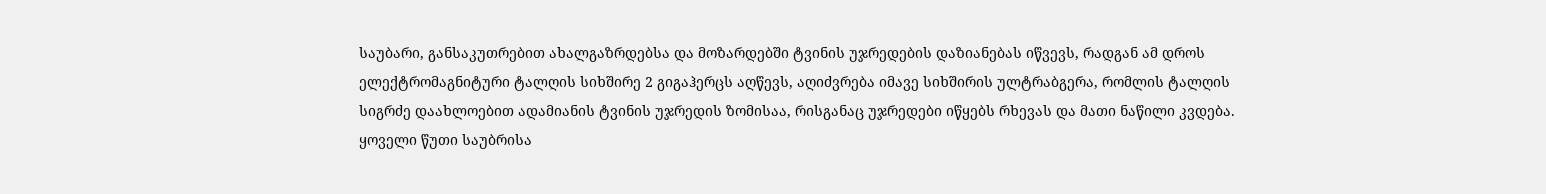საუბარი, განსაკუთრებით ახალგაზრდებსა და მოზარდებში ტვინის უჯრედების დაზიანებას იწვევს, რადგან ამ დროს ელექტრომაგნიტური ტალღის სიხშირე 2 გიგაჰერცს აღწევს, აღიძვრება იმავე სიხშირის ულტრაბგერა, რომლის ტალღის სიგრძე დაახლოებით ადამიანის ტვინის უჯრედის ზომისაა, რისგანაც უჯრედები იწყებს რხევას და მათი ნაწილი კვდება. ყოველი წუთი საუბრისა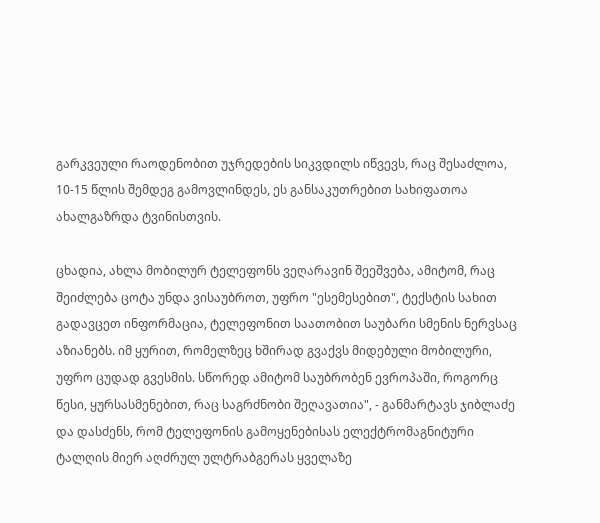გარკვეული რაოდენობით უჯრედების სიკვდილს იწვევს, რაც შესაძლოა, 10-15 წლის შემდეგ გამოვლინდეს, ეს განსაკუთრებით სახიფათოა ახალგაზრდა ტვინისთვის.

ცხადია, ახლა მობილურ ტელეფონს ვეღარავინ შეეშვება, ამიტომ, რაც შეიძლება ცოტა უნდა ვისაუბროთ, უფრო "ესემესებით", ტექსტის სახით გადავცეთ ინფორმაცია, ტელეფონით საათობით საუბარი სმენის ნერვსაც აზიანებს. იმ ყურით, რომელზეც ხშირად გვაქვს მიდებული მობილური, უფრო ცუდად გვესმის. სწორედ ამიტომ საუბრობენ ევროპაში, როგორც წესი, ყურსასმენებით, რაც საგრძნობი შეღავათია", - განმარტავს ჯიბლაძე და დასძენს, რომ ტელეფონის გამოყენებისას ელექტრომაგნიტური ტალღის მიერ აღძრულ ულტრაბგერას ყველაზე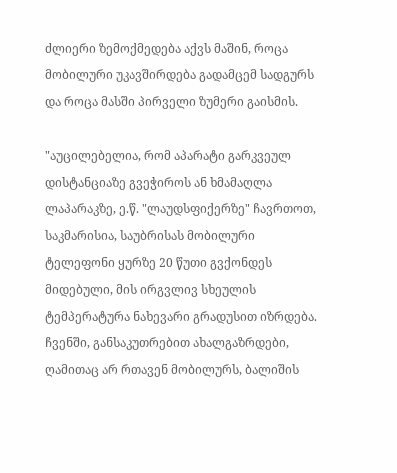ძლიერი ზემოქმედება აქვს მაშინ, როცა მობილური უკავშირდება გადამცემ სადგურს და როცა მასში პირველი ზუმერი გაისმის.

"აუცილებელია, რომ აპარატი გარკვეულ დისტანციაზე გვეჭიროს ან ხმამაღლა ლაპარაკზე, ე.წ. "ლაუდსფიქერზე" ჩავრთოთ, საკმარისია, საუბრისას მობილური ტელეფონი ყურზე 20 წუთი გვქონდეს მიდებული, მის ირგვლივ სხეულის ტემპერატურა ნახევარი გრადუსით იზრდება. ჩვენში, განსაკუთრებით ახალგაზრდები, ღამითაც არ რთავენ მობილურს, ბალიშის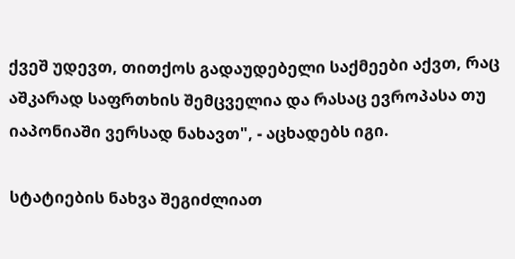ქვეშ უდევთ, თითქოს გადაუდებელი საქმეები აქვთ, რაც აშკარად საფრთხის შემცველია და რასაც ევროპასა თუ იაპონიაში ვერსად ნახავთ", - აცხადებს იგი.

სტატიების ნახვა შეგიძლიათ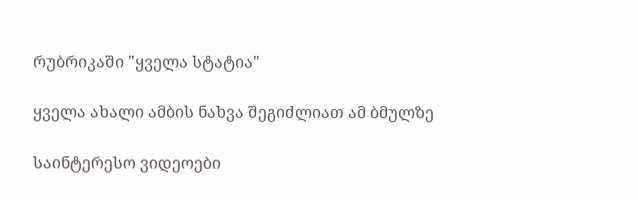რუბრიკაში "ყველა სტატია"

ყველა ახალი ამბის ნახვა შეგიძლიათ ამ ბმულზე

საინტერესო ვიდეოები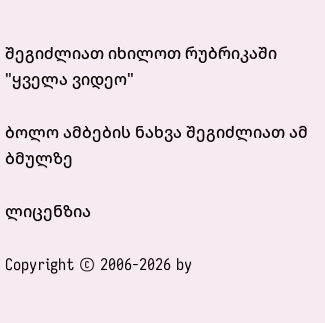შეგიძლიათ იხილოთ რუბრიკაში "ყველა ვიდეო"

ბოლო ამბების ნახვა შეგიძლიათ ამ ბმულზე

ლიცენზია

Copyright © 2006-2026 by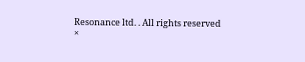Resonance ltd. . All rights reserved
×